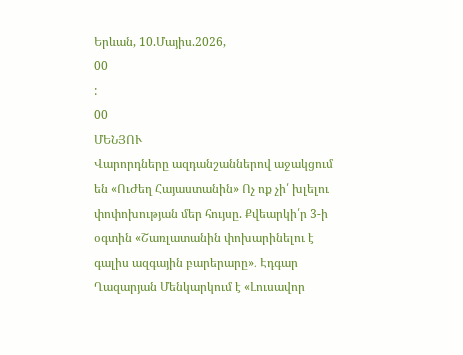Երևան, 10.Մայիս.2026,
00
:
00
ՄԵՆՅՈՒ
Վարորդները ազդանշաններով աջակցում են «ՈւԺեղ Հայաստանին» Ոչ ոք չի՛ խլելու փոփոխության մեր հույսը. Քվեարկի՛ր 3-ի օգտին «Շառլատանին փոխարինելու է գալիս ազգային բարերարը»․ Էդգար Ղազարյան Մենկարկում է «Լուսավոր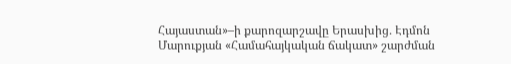Հայաստան»–ի քարոզարշավը Երասխից․ Էդմոն Մարուքյան «Համահայկական ճակատ» շարժման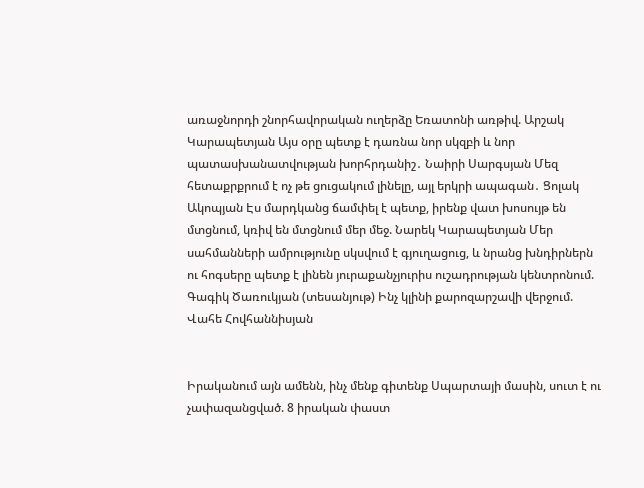առաջնորդի շնորհավորական ուղերձը Եռատոնի առթիվ. Արշակ Կարապետյան Այս օրը պետք է դառնա նոր սկզբի և նոր պատասխանատվության խորհրդանիշ․ Նաիրի Սարգսյան Մեզ հետաքրքրում է ոչ թե ցուցակում լինելը, այլ երկրի ապագան․ Ցոլակ Ակոպյան Էս մարդկանց ճամփել է պետք, իրենք վատ խոսույթ են մտցնում, կռիվ են մտցնում մեր մեջ. Նարեկ Կարապետյան Մեր սահմանների ամրությունը սկսվում է գյուղացուց, և նրանց խնդիրներն ու հոգսերը պետք է լինեն յուրաքանչյուրիս ուշադրության կենտրոնում. Գագիկ Ծառուկյան (տեսանյութ) Ինչ կլինի քարոզարշավի վերջում. Վահե Հովհաննիսյան


Իրականում այն ամենն, ինչ մենք գիտենք Սպարտայի մասին, սուտ է ու չափազանցված. 8 իրական փաստ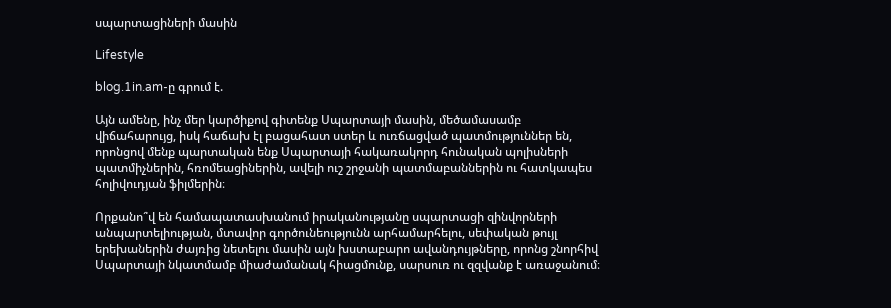սպարտացիների մասին

Lifestyle

blog.1in.am-ը գրում է.

Այն ամենը, ինչ մեր կարծիքով գիտենք Սպարտայի մասին, մեծամասամբ վիճահարույց, իսկ հաճախ էլ բացահատ ստեր և ուռճացված պատմություններ են, որոնցով մենք պարտական ենք Սպարտայի հակառակորդ հունական պոլիսների պատմիչներին, հռոմեացիներին, ավելի ուշ շրջանի պատմաբաններին ու հատկապես հոլիվուդյան ֆիլմերին։

Որքանո՞վ են համապատասխանում իրականությանը սպարտացի զինվորների անպարտելիության, մտավոր գործունեությունն արհամարհելու, սեփական թույլ երեխաներին ժայռից նետելու մասին այն խստաբարո ավանդույթները, որոնց շնորհիվ Սպարտայի նկատմամբ միաժամանակ հիացմունք, սարսուռ ու զզվանք է առաջանում։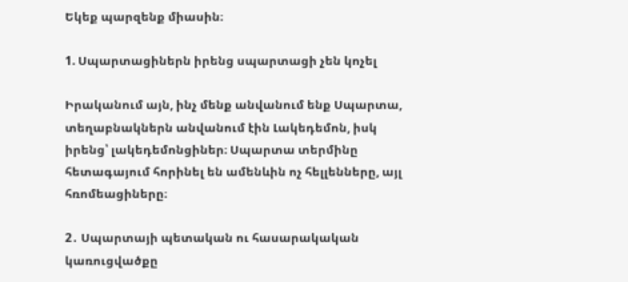Եկեք պարզենք միասին։

1. Սպարտացիներն իրենց սպարտացի չեն կոչել

Իրականում այն, ինչ մենք անվանում ենք Սպարտա, տեղաբնակներն անվանում էին Լակեդեմոն, իսկ իրենց՝ լակեդեմոնցիներ։ Սպարտա տերմինը հետագայում հորինել են ամենևին ոչ հելլենները, այլ հռոմեացիները։

2․ Սպարտայի պետական ու հասարակական կառուցվածքը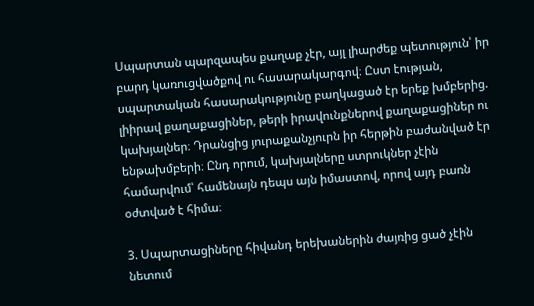Սպարտան պարզապես քաղաք չէր, այլ լիարժեք պետություն՝ իր բարդ կառուցվածքով ու հասարակարգով։ Ըստ էության, սպարտական հասարակությունը բաղկացած էր երեք խմբերից. լիիրավ քաղաքացիներ, թերի իրավունքներով քաղաքացիներ ու կախյալներ։ Դրանցից յուրաքանչյուրն իր հերթին բաժանված էր ենթախմբերի։ Ընդ որում, կախյալները ստրուկներ չէին համարվում՝ համենայն դեպս այն իմաստով, որով այդ բառն օժտված է հիմա։

3. Սպարտացիները հիվանդ երեխաներին ժայռից ցած չէին նետում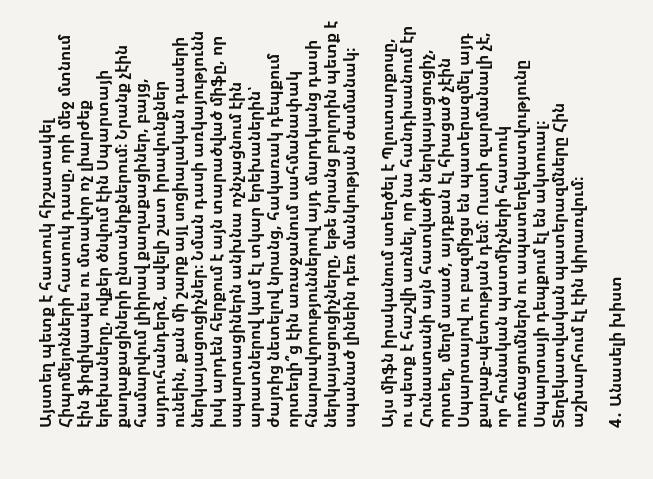Այստեղ պետք է հատուկ հիշատակել Հիպոմեյոնների հատուկ դասը, որի մեջ մտնում էին ֆիզիկապես ու մտավոր ոչ լիարժեք երեխաները, ովքեր ծնվում էին Սպարտայի քաղաքացիների ընտանիքներում։ Նրանք չէին համարվում լիիրավ քաղաքացիներ, բայց, այդուհանդերձ, ավելի շատ իրավունքներ ունեին, քան մի շարք այլ սոցիալական դասերի ներկայացուցիչներ։ Նման դասի առկայությունն իսկ արդեն հերքում է այն տարածված միֆը, որ սպարտացիներն անխնա ոչնչացնում էին արատներով կամ էլ տկար երեխաներին՝ ժայռից նետելով նրանց, հակառակ դեպքում որտեղի՞ց էին առաջանում սահմանափակ հնարավորություններով այդ մարդկանց դասի ներկայացուցիչները, եթե նրանց բոլորին պետք է սպանած լինեին դեռ մանկության ժամանակ։

Այս միֆն իրականում ստեղծել է Պլուտարքոսը, ու պետք է հաշվի առնել, որ նա հանդիսանում էր Հունաստանի այն հատվածի ներկայացուցիչ, որտեղ, մեղմ ասած, այդքան էլ հիացած չէին Սպարտայով ու բազմիցս են պատերազմել այդ քաղաք-պետության դեմ։ Ուստի զարմանալի չէ, որ հունական պատմիչների հատուկ ուռճացումներն ու ապատեղեկատվությունը Սպարտայի դեպքում էլ են ակտուալ։ Տեղեկատվական պատերազմները Հին աշխարհում էլ էին կիրառվում։

4․ Անասելի խիստ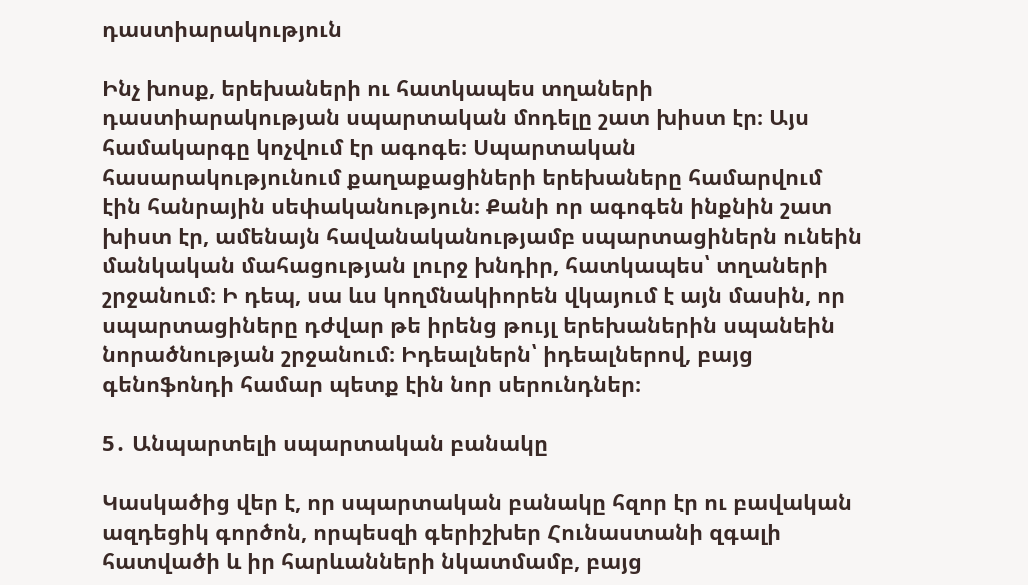դաստիարակություն

Ինչ խոսք, երեխաների ու հատկապես տղաների դաստիարակության սպարտական մոդելը շատ խիստ էր։ Այս համակարգը կոչվում էր ագոգե։ Սպարտական հասարակությունում քաղաքացիների երեխաները համարվում էին հանրային սեփականություն։ Քանի որ ագոգեն ինքնին շատ խիստ էր, ամենայն հավանականությամբ սպարտացիներն ունեին մանկական մահացության լուրջ խնդիր, հատկապես՝ տղաների շրջանում։ Ի դեպ, սա ևս կողմնակիորեն վկայում է այն մասին, որ սպարտացիները դժվար թե իրենց թույլ երեխաներին սպանեին նորածնության շրջանում։ Իդեալներն՝ իդեալներով, բայց գենոֆոնդի համար պետք էին նոր սերունդներ։

5․ Անպարտելի սպարտական բանակը

Կասկածից վեր է, որ սպարտական բանակը հզոր էր ու բավական ազդեցիկ գործոն, որպեսզի գերիշխեր Հունաստանի զգալի հատվածի և իր հարևանների նկատմամբ, բայց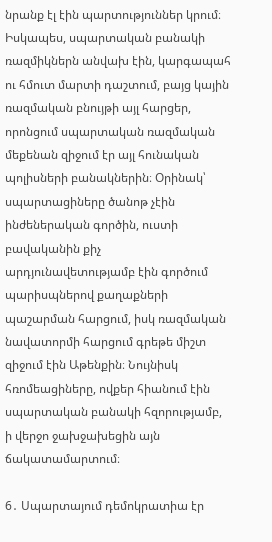նրանք էլ էին պարտություններ կրում։ Իսկապես, սպարտական բանակի ռազմիկներն անվախ էին, կարգապահ ու հմուտ մարտի դաշտում, բայց կային ռազմական բնույթի այլ հարցեր, որոնցում սպարտական ռազմական մեքենան զիջում էր այլ հունական պոլիսների բանակներին։ Օրինակ՝ սպարտացիները ծանոթ չէին ինժեներական գործին, ուստի բավականին քիչ արդյունավետությամբ էին գործում պարիսպներով քաղաքների պաշարման հարցում, իսկ ռազմական նավատորմի հարցում գրեթե միշտ զիջում էին Աթենքին։ Նույնիսկ հռոմեացիները, ովքեր հիանում էին սպարտական բանակի հզորությամբ, ի վերջո ջախջախեցին այն ճակատամարտում։

6․ Սպարտայում դեմոկրատիա էր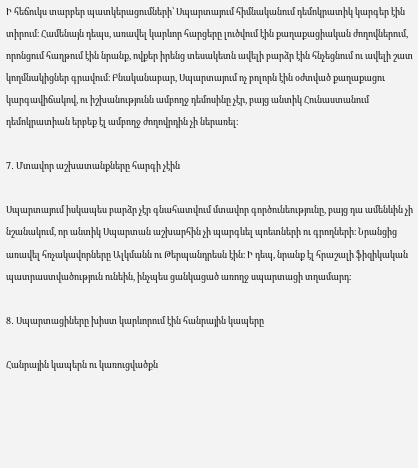Ի հեճուկս տարբեր պատկերացումների՝ Սպարտայում հիմնականում դեմոկրատիկ կարգեր էին տիրում։ Համենայն դեպս, առավել կարևոր հարցերը լուծվում էին քաղաքացիական ժողովներում, որոնցում հաղթում էին նրանք, ովքեր իրենց տեսակետն ավելի բարձր էին հնչեցնում ու ավելի շատ կողմնակիցներ գրավում։ Բնականաբար, Սպարտայում ոչ բոլորն էին օժտված քաղաքացու կարգավիճակով, ու իշխանությունն ամբողջ դեմոսինը չէր, բայց անտիկ Հունաստանում դեմոկրատիան երբեք էլ ամբողջ ժողովրդին չի ներառել։

7․ Մտավոր աշխատանքները հարգի չէին

Սպարտայում իսկապես բարձր չէր գնահատվում մտավոր գործունեությունը, բայց դա ամենևին չի նշանակում, որ անտիկ Սպարտան աշխարհին չի պարգևել պոետների ու գրողների։ Նրանցից առավել հռչակավորները Ալկմանն ու Թերպանդրեսն էին։ Ի դեպ, նրանք էլ հրաշալի ֆիզիկական պատրաստվածություն ունեին, ինչպես ցանկացած առողջ սպարտացի տղամարդ։

8․ Սպարտացիները խիստ կարևորում էին հանրային կապերը

Հանրային կապերն ու կառուցվածքն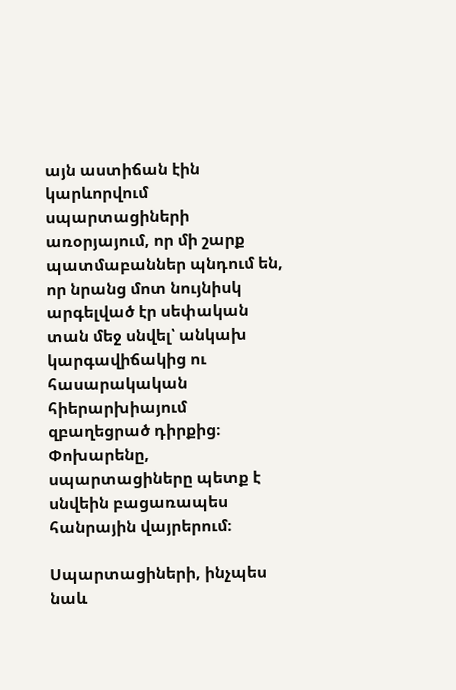այն աստիճան էին կարևորվում սպարտացիների առօրյայում, որ մի շարք պատմաբաններ պնդում են, որ նրանց մոտ նույնիսկ արգելված էր սեփական տան մեջ սնվել՝ անկախ կարգավիճակից ու հասարակական հիերարխիայում զբաղեցրած դիրքից։ Փոխարենը, սպարտացիները պետք է սնվեին բացառապես հանրային վայրերում։

Սպարտացիների, ինչպես նաև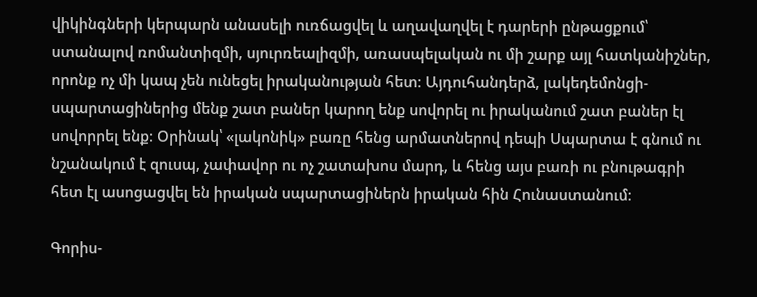վիկինգների կերպարն անասելի ուռճացվել և աղավաղվել է դարերի ընթացքում՝ ստանալով ռոմանտիզմի, սյուրռեալիզմի, առասպելական ու մի շարք այլ հատկանիշներ, որոնք ոչ մի կապ չեն ունեցել իրականության հետ։ Այդուհանդերձ, լակեդեմոնցի-սպարտացիներից մենք շատ բաներ կարող ենք սովորել ու իրականում շատ բաներ էլ սովորրել ենք։ Օրինակ՝ «լակոնիկ» բառը հենց արմատներով դեպի Սպարտա է գնում ու նշանակում է զուսպ, չափավոր ու ոչ շատախոս մարդ, և հենց այս բառի ու բնութագրի հետ էլ ասոցացվել են իրական սպարտացիներն իրական հին Հունաստանում։

Գորիս-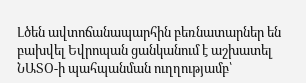Լծեն ավտոճանապարհին բեռնատարներ են բախվել Եվրոպան ցանկանում է աշխատել ՆԱՏՕ-ի պահպանման ուղղությամբ՝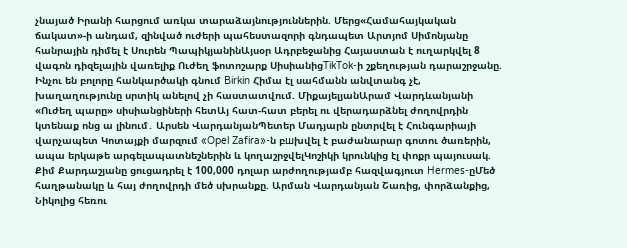չնայած Իրանի հարցում առկա տարաձայնություններին. Մերց«Համահայկական ճակատ»-ի անդամ, զինված ուժերի պահեստազորի գնդապետ Արտյոմ Սիմոնյանը հանրային դիմել է Սուրեն ՊապիկյանինԱյսօր Ադրբեջանից Հայաստան է ուղարկվել 8 վագոն դիզելային վառելիք Ուժեղ ֆոտոշարք ՍիսիանիցTikTok-ի շքեղության դարաշրջանը. Ինչու են բոլորը հանկարծակի գնում Birkin Հիմա էլ սահմանն անվտանգ չէ, խաղաղությունը սրտիկ անելով չի հաստատվում. ՄիքայելյանԱրամ Վարդևանյանի «Ուժեղ պարը» սիսիանցիների հետԱյ հատ-հատ բերել ու վերադարձնել ժողովրդին կտենաք ոնց ա լինում․ Արսեն ՎարդանյանՊետեր Մադյարն ընտրվել է Հունգարիայի վարչապետ Կոտայքի մարզում «Opel Zafira»-ն բшխվել է բաժանարար գոտու ծառերին, ապա երկաթե արգելապատնեշներին և կողաշրջվելԿոշիկի կրունկից էլ փոքր պայուսակ. Քիմ Քարդաշյանը ցուցադրել է 100,000 դոլար արժողությամբ հազվագյուտ Hermes-ըՄեծ հաղթանակը և հայ ժողովրդի մեծ սխրանքը. Արման Վարդանյան Շառից, փորձանքից, Նիկոլից հեռու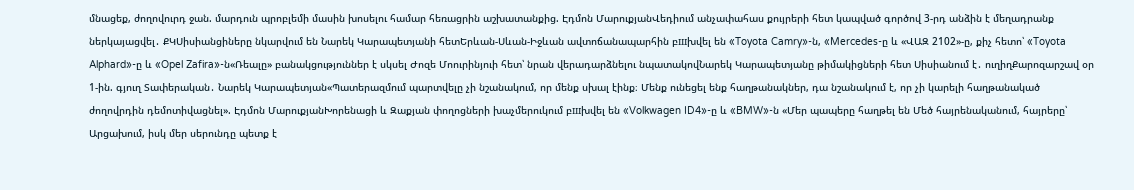մնացեք, ժողովուրդ ջան. մարդուն պրոբլեմի մասին խոսելու համար հեռացրին աշխատանքից. Էդմոն ՄարուքյանՎեդիում անչափահաս քույրերի հետ կապված գործով 3-րդ անձին է մեղադրանք ներկայացվել․ ՔԿՍիսիանցիները նկարվում են Նարեկ Կարապետյանի հետԵրևան-Սևան-Իջևան ավտոճանապարհին բшխվել են «Toyota Camry»-ն, «Mercedes-ը և «ՎԱԶ 2102»-ը, քիչ հետո՝ «Toyota Alphard»-ը և «Opel Zafira»-ն«Ռեալը» բանակցություններ է սկսել Ժոզե Մոուրինյուի հետ՝ նրան վերադարձնելու նպատակովՆարեկ Կարապետյանը թիմակիցների հետ Սիսիանում է․ ուղիղՔարոզարշավ օր 1-ին. գյուղ Տափերական․ Նարեկ Կարապետյան«Պատերազմում պարտվելը չի նշանակում, որ մենք սխալ էինք։ Մենք ունեցել ենք հաղթանակներ, դա նշանակում է, որ չի կարելի հաղթանակած ժողովրդին դեմոտիվացնել». Էդմոն ՄարուքյանԽորենացի և Զաքյան փողոցների խաչմերուկում բшխվել են «Volkwagen ID4»-ը և «BMW»-ն «Մեր պապերը հաղթել են Մեծ հայրենականում, հայրերը՝ Արցախում, իսկ մեր սերունդը պետք է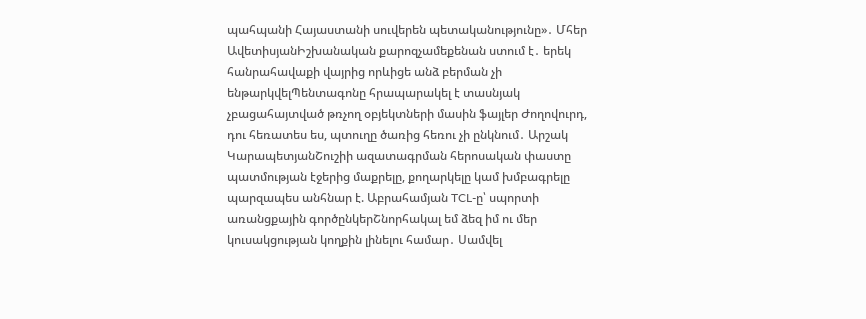պահպանի Հայաստանի սուվերեն պետականությունը»․ Մհեր ԱվետիսյանԻշխանական քարոզչամեքենան ստում է․ երեկ հանրահավաքի վայրից որևիցե անձ բերման չի ենթարկվելՊենտագոնը հրապարակել է տասնյակ չբացահայտված թռչող օբյեկտների մասին ֆայլեր Ժողովուրդ, դու հեռատես ես, պտուղը ծառից հեռու չի ընկնում․ Արշակ ԿարապետյանՇուշիի ազատագրման հերոսական փաստը պատմության էջերից մաքրելը, քողարկելը կամ խմբագրելը պարզապես անհնար է. Աբրահամյան TCL-ը՝ սպորտի առանցքային գործընկերՇնորհակալ եմ ձեզ իմ ու մեր կուսակցության կողքին լինելու համար․ Սամվել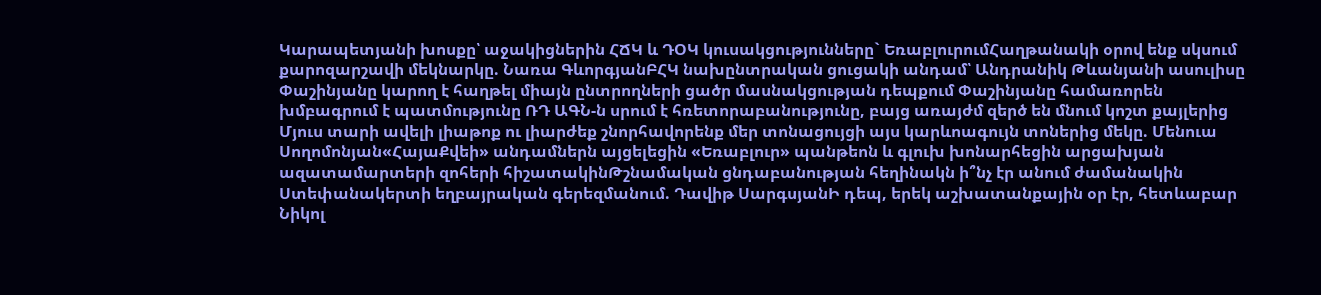Կարապետյանի խոսքը՝ աջակիցներին ՀՃԿ և ԴՕԿ կուսակցությունները` ԵռաբլուրումՀաղթանակի օրով ենք սկսում քարոզարշավի մեկնարկը. Նառա ԳևորգյանԲՀԿ նախընտրական ցուցակի անդամ՝ Անդրանիկ Թևանյանի ասուլիսը Փաշինյանը կարող է հաղթել միայն ընտրողների ցածր մասնակցության դեպքում Փաշինյանը համառորեն խմբագրում է պատմությունը ՌԴ ԱԳՆ-ն սրում է հռետորաբանությունը, բայց առայժմ զերծ են մնում կոշտ քայլերից Մյուս տարի ավելի լիաթոք ու լիարժեք շնորհավորենք մեր տոնացույցի այս կարևոագույն տոներից մեկը. Մենուա Սողոմոնյան«ՀայաՔվեի» անդամներն այցելեցին «Եռաբլուր» պանթեոն և գլուխ խոնարհեցին արցախյան ազատամարտերի զոհերի հիշատակինԹշնամական ցնդաբանության հեղինակն ի՞նչ էր անում ժամանակին Ստեփանակերտի եղբայրական գերեզմանում. Դավիթ ՍարգսյանԻ դեպ, երեկ աշխատանքային օր էր, հետևաբար Նիկոլ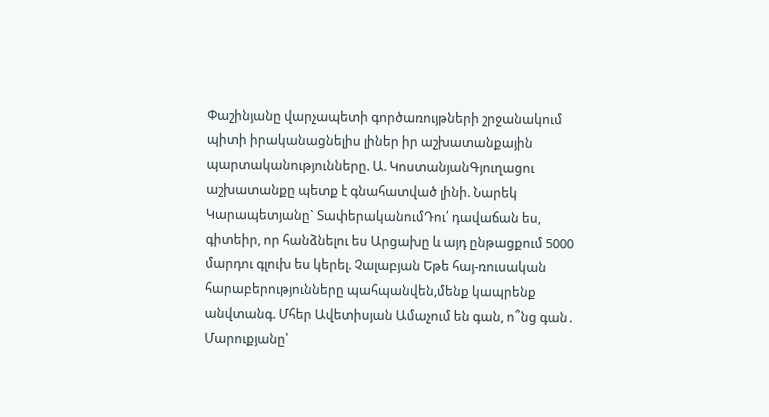Փաշինյանը վարչապետի գործառույթների շրջանակում պիտի իրականացնելիս լիներ իր աշխատանքային պարտականությունները. Ա. ԿոստանյանԳյուղացու աշխատանքը պետք է գնահատված լինի. Նարեկ Կարապետյանը` ՏափերականումԴու՛ դավաճան ես, գիտեիր, որ հանձնելու ես Արցախը և այդ ընթացքում 5000 մարդու գլուխ ես կերել. Չալաբյան Եթե հայ-ռուսական հարաբերությունները պահպանվեն,մենք կապրենք անվտանգ. Մհեր Ավետիսյան Ամաչում են գան, ո՞նց գան․ Մարուքյանը՝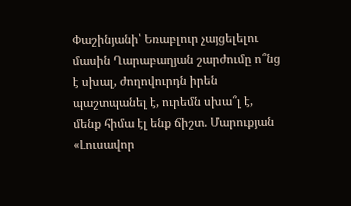Փաշինյանի՝ Եռաբլուր չայցելելու մասին Ղարաբաղյան շարժումը ո՞նց է սխալ, ժողովուրդն իրեն պաշտպանել է, ուրեմն սխա՞լ է, մենք հիմա էլ ենք ճիշտ. Մարուքյան «Լուսավոր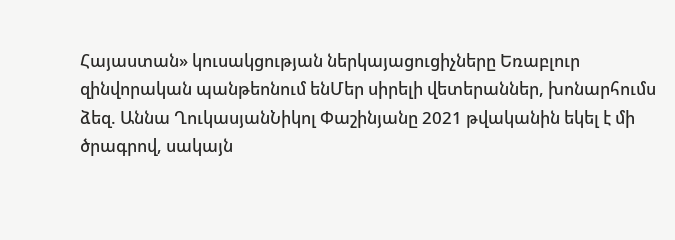Հայաստան» կուսակցության ներկայացուցիչները Եռաբլուր զինվորական պանթեոնում ենՄեր սիրելի վետերաններ, խոնարհումս ձեզ. Աննա ՂուկասյանՆիկոլ Փաշինյանը 2021 թվականին եկել է մի ծրագրով, սակայն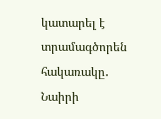կատարել է տրամագծորեն հակառակը․ Նաիրի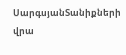ՍարգսյանՏանիքների վրա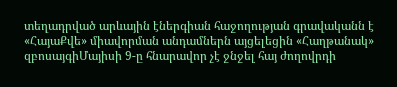տեղադրված արևային էներգիան հաջողության գրավականն է «ՀայաՔվե» միավորման անդամներն այցելեցին «Հաղթանակ» զբոսայգիՄայիսի 9-ը հնարավոր չէ ջնջել հայ ժողովրդի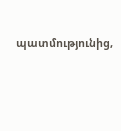պատմությունից,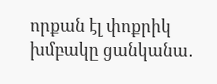որքան էլ փոքրիկ խմբակը ցանկանա․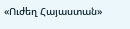«Ուժեղ Հայաստան»